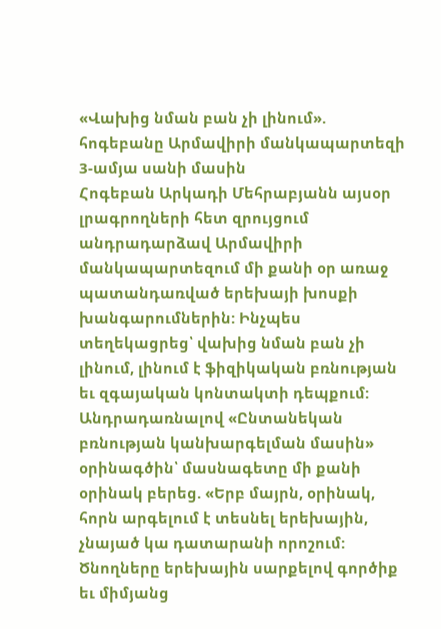«Վախից նման բան չի լինում». հոգեբանը Արմավիրի մանկապարտեզի 3-ամյա սանի մասին
Հոգեբան Արկադի Մեհրաբյանն այսօր լրագրողների հետ զրույցում անդրադարձավ Արմավիրի մանկապարտեզում մի քանի օր առաջ պատանդառված երեխայի խոսքի խանգարումներին: Ինչպես տեղեկացրեց՝ վախից նման բան չի լինում, լինում է ֆիզիկական բռնության եւ զգայական կոնտակտի դեպքում: Անդրադառնալով «Ընտանեկան բռնության կանխարգելման մասին» օրինագծին՝ մասնագետը մի քանի օրինակ բերեց. «Երբ մայրն, օրինակ, հորն արգելում է տեսնել երեխային, չնայած կա դատարանի որոշում: Ծնողները երեխային սարքելով գործիք եւ միմյանց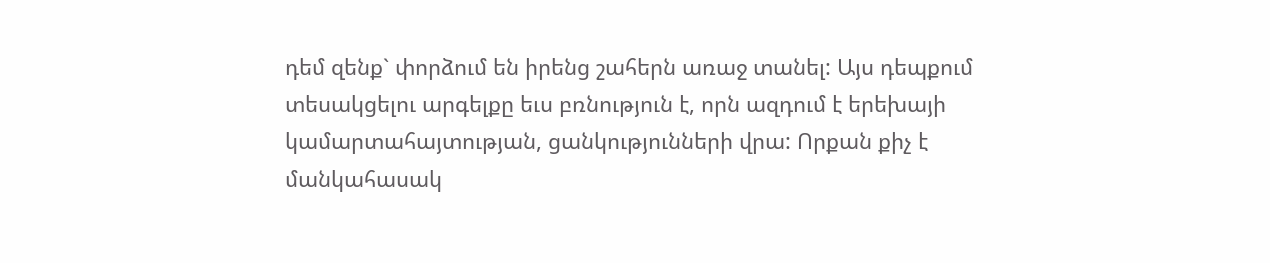դեմ զենք` փորձում են իրենց շահերն առաջ տանել: Այս դեպքում տեսակցելու արգելքը եւս բռնություն է, որն ազդում է երեխայի կամարտահայտության, ցանկությունների վրա: Որքան քիչ է մանկահասակ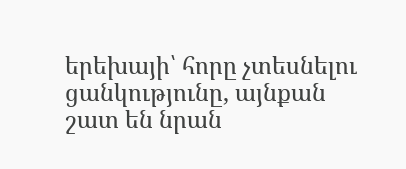երեխայի՝ հորը չտեսնելու ցանկությունը, այնքան շատ են նրան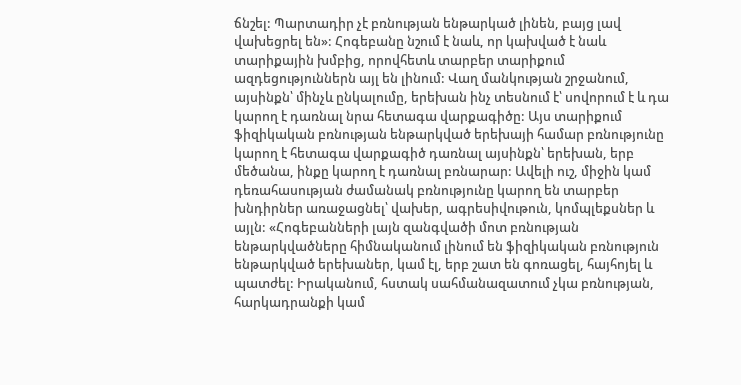ճնշել: Պարտադիր չէ բռնության ենթարկած լինեն, բայց լավ վախեցրել են»: Հոգեբանը նշում է նաև, որ կախված է նաև տարիքային խմբից, որովհետև տարբեր տարիքում ազդեցություններն այլ են լինում: Վաղ մանկության շրջանում, այսինքն՝ մինչև ընկալումը, երեխան ինչ տեսնում է՝ սովորում է և դա կարող է դառնալ նրա հետագա վարքագիծը: Այս տարիքում ֆիզիկական բռնության ենթարկված երեխայի համար բռնությունը կարող է հետագա վարքագիծ դառնալ այսինքն՝ երեխան, երբ մեծանա, ինքը կարող է դառնալ բռնարար: Ավելի ուշ, միջին կամ դեռահասության ժամանակ բռնությունը կարող են տարբեր խնդիրներ առաջացնել՝ վախեր, ագրեսիվութուն, կոմպլեքսներ և այլն: «Հոգեբանների լայն զանգվածի մոտ բռնության ենթարկվածները հիմնականում լինում են ֆիզիկական բռնություն ենթարկված երեխաներ, կամ էլ, երբ շատ են գոռացել, հայհոյել և պատժել: Իրականում, հստակ սահմանազատում չկա բռնության, հարկադրանքի կամ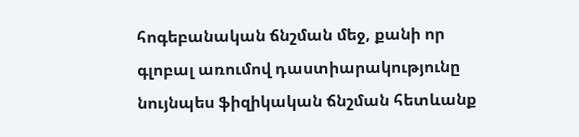հոգեբանական ճնշման մեջ, քանի որ գլոբալ առումով դաստիարակությունը նույնպես ֆիզիկական ճնշման հետևանք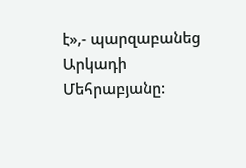է»,- պարզաբանեց Արկադի Մեհրաբյանը: